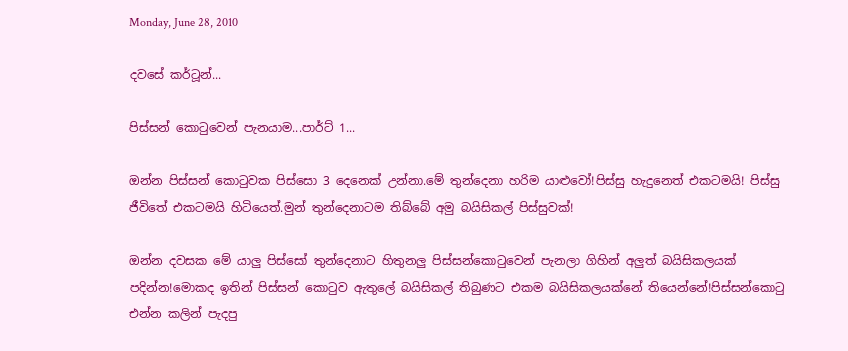Monday, June 28, 2010

දවසේ කර්ටූන්...

පිස්සන් කොටුවෙන් පැනයාම...පාර්ට් 1...

ඔන්න පිස්සන් කොටුවක පිස්සො 3 දෙනෙක් උන්නා.මේ තුන්දෙනා හරිම යාළුවෝ!පිස්සු හැදුනෙත් එකටමයි! පිස්සු ජීවිතේ එකටමයි හිටියෙත්.මුන් තුන්දෙනාටම තිබ්බේ අමු බයිසිකල් පිස්සුවක්!

ඔන්න දවසක මේ යාලු පිස්සෝ තුන්දෙනාට හිතුනලු පිස්සන්කොටුවෙන් පැනලා ගිහින් අලුත් බයිසිකලයක් පදින්න!මොකද ඉතින් පිස්සන් කොටුව ඇතුලේ බයිසිකල් තිබුණට එකම බයිසිකලයක්නේ තියෙන්නේ!පිස්සන්කොටු එන්න කලින් පැදපු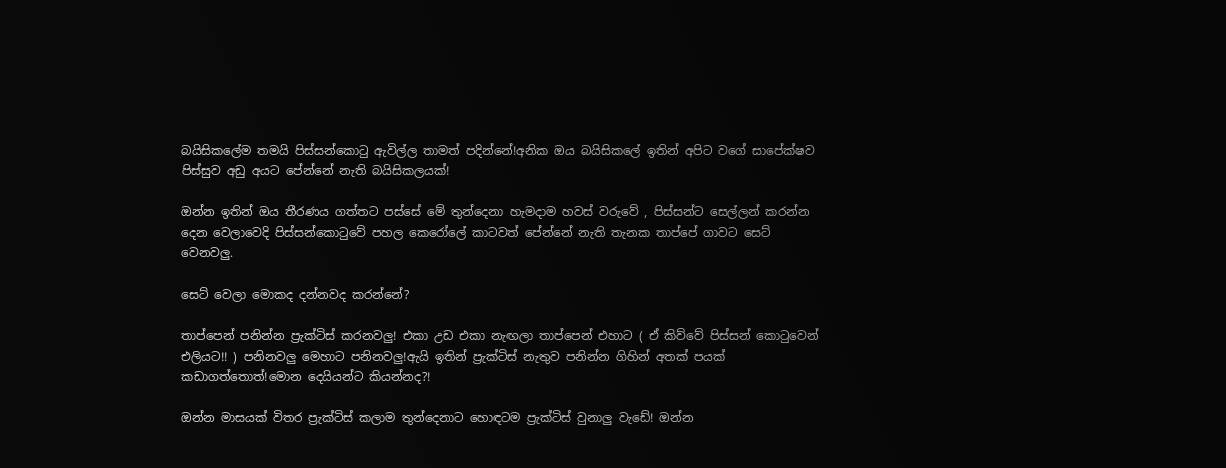බයිසිකලේම තමයි පිස්සන්කොටු ඇවිල්ල තාමත් පදින්නේ!අනික ඔය බයිසිකලේ ඉතින් අපිට වගේ සාපේක්ෂව පිස්සුව අඩු අයට පේන්නේ නැති බයිසිකලයක්!

ඔන්න ඉතින් ඔය තීරණය ගත්තට පස්සේ මේ තුන්දෙනා හැමදාම හවස් වරුවේ , පිස්සන්ට සෙල්ලන් කරන්න දෙන වෙලාවෙදි පිස්සන්කොටුවේ පහල කෙරෝලේ කාටවත් පේන්නේ නැති තැනක තාප්පේ ගාවට සෙට් වෙනවලු.

සෙට් වෙලා මොකද දන්නවද කරන්නේ?

තාප්පෙන් පනින්න ප්‍රැක්ටිස් කරනවලු! එකා උඩ එකා නැඟලා තාප්පෙන් එහාට ( ඒ කිව්වේ පිස්සන් කොටුවෙන් එලියට!! ) පනිනවලු මෙහාට පනිනවලු!ඇයි ඉතින් ප්‍රැක්ටිස් නැතුව පනින්න ගිහින් අතක් පයක් කඩාගත්තොත්!මොන දෙයියන්ට කියන්නද?!

ඔන්න මාසයක් විතර ප්‍රැක්ටිස් කලාම තුන්දෙනාට හොඳටම ප්‍රැක්ටිස් වුනාලු වැඩේ! ඔන්න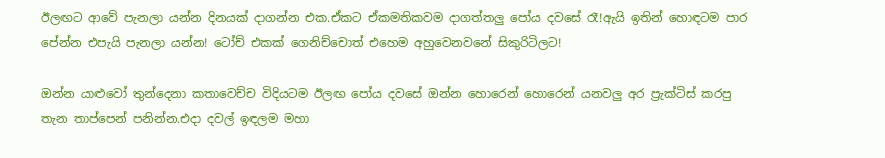ඊලඟට ආවේ පැනලා යන්න දිනයක් දාගන්න එක.ඒකට ඒකමතිකවම දාගත්තලු පෝය දවසේ රෑ!ඇයි ඉතින් හොඳටම පාර පේන්න එපැයි පැනලා යන්න! ටෝච් එකක් ගෙනිච්චොත් එහෙම අහුවෙනවනේ සිකුරිටිලට!

ඔන්න යාළුවෝ තුන්දෙනා කතාවෙච්ච විදියටම ඊලඟ පෝය දවසේ ඔන්න හොරෙන් හොරෙන් යනවලු අර ප්‍රැක්ටිස් කරපු තැන තාප්පෙන් පනින්න.එදා දවල් ඉඳලම මහා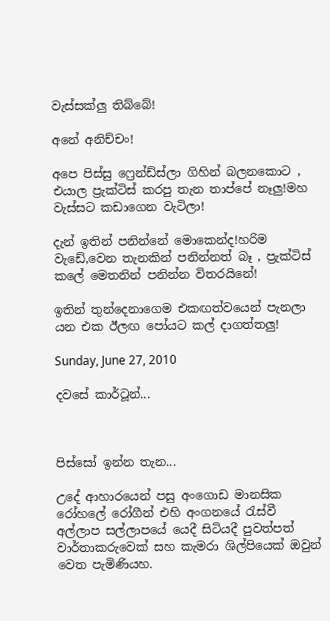වැස්සක්ලු තිබ්බේ!

අනේ අනිච්චං!

අපෙ පිස්සු ෆ්‍රෙන්ඩ්ස්ලා ගිහින් බලනකොට , එයාල ප්‍රැක්ටිස් කරපු තැන තාප්පේ නෑලු!මහ වැස්සට කඩාගෙන වැටිලා!

දැන් ඉතින් පනින්නේ මොකෙන්ද!හරිම වැඩේ,වෙන තැනකින් පනින්නත් බෑ , ප්‍රැක්ටිස් කලේ මෙතනින් පනින්න විතරයිනේ!

ඉතින් තුන්දෙනාගෙම එකඟත්වයෙන් පැනලා යන එක ඊලඟ පෝයට කල් දාගත්තලු!

Sunday, June 27, 2010

දවසේ කාර්ටූන්...



පිස්සෝ ඉන්න තැන...

උදේ ආහාරයෙන් පසු අංගොඩ මානසික රෝහලේ රෝගීන් එහි අංගනයේ රැස්වී අල්ලාප සල්ලාපයේ යෙදී සිටියදී පුවත්පත් වාර්තාකරුවෙක් සහ කැමරා ශිල්පියෙක් ඔවුන් වෙත පැමිණියහ.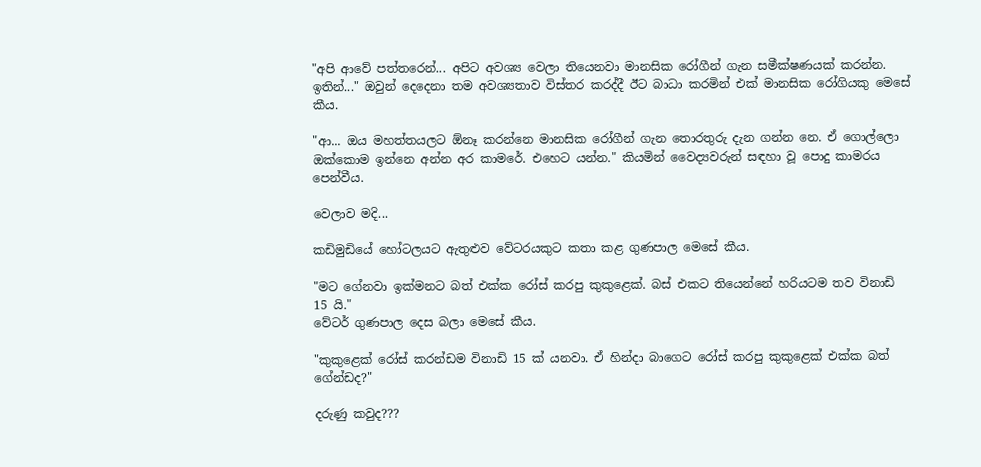"අපි ආවේ පත්තරෙන්... අපිට අවශ්‍ය වෙලා තියෙනවා මානසික රෝගීන් ගැන සමීක්ෂණයක් කරන්න. ඉතින්..." ඔවුන් දෙදෙනා තම අවශ්‍යතාව විස්තර කරද්දී ඊට බාධා කරමින් එක් මානසික රෝගියකු මෙසේ කීය.

"ආ... ඔය මහත්තයලට ඕනෑ කරන්නෙ මානසික රෝගීන් ගැන තොරතුරු දැන ගන්න නෙ. ඒ ගොල්ලො ඔක්කොම ඉන්නෙ අන්න අර කාමරේ. එහෙට යන්න." කියමින් වෛද්‍යවරුන් සඳහා වූ පොදු කාමරය පෙන්වීය.

වෙලාව මදි...

කඩිමුඩියේ හෝටලයට ඇතුළුව වේටරයකුට කතා කළ ගුණපාල මෙසේ කීය.

"මට ගේනවා ඉක්මනට බත් එක්ක රෝස් කරපු කුකුළෙක්. බස් එකට තියෙන්නේ හරියටම තව විනාඩි 15 යි."
වේටර් ගුණපාල දෙස බලා මෙසේ කීය.

"කුකුළෙක් රෝස් කරන්ඩම විනාඩි 15 ක් යනවා. ඒ හින්දා බාගෙට රෝස් කරපු කුකුළෙක් එක්ක බත් ගේන්ඩද?"

දරුණු කවුද???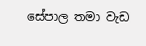සේපාල තමා වැඩ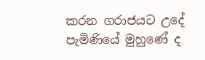කරන ගරාජයට උදේ පැමිණියේ මුහුණේ ද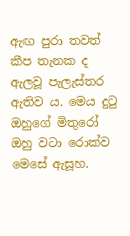ඇඟ පුරා තවත් කීප තැනක ද ඇලවූ පැලැස්තර ඇතිව ය. මෙය දුටු ඔහුගේ මිතුරෝ ඔහු වටා රොක්ව මෙසේ ඇසූහ.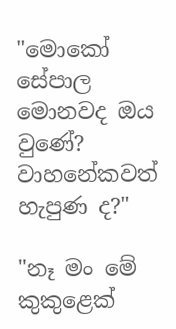"මොකෝ සේපාල මොනවද ඔය වුණේ? වාහනේකවත් හැපුණ ද?"

"නෑ මං මේ කුකුළෙක්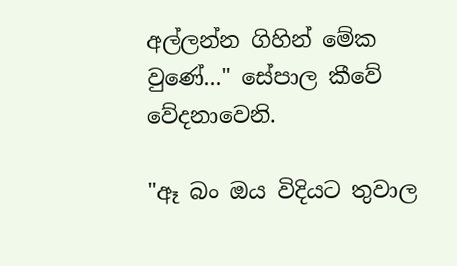අල්ලන්න ගිහින් මේක වුණේ..." සේපාල කීවේ වේදනාවෙනි.

"ඈ බං ඔය විදියට තුවාල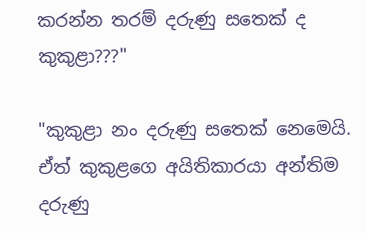කරන්න තරම් දරුණු සතෙක් ද කුකුළා???"

"කුකුළා නං දරුණු සතෙක් නෙමෙයි. ඒත් කුකුළගෙ අයිතිකාරයා අන්තිම දරුණු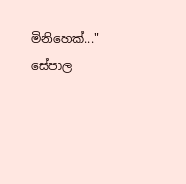මිනිහෙක්..." සේපාල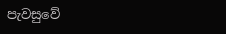පැවසුවේ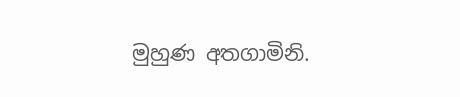මුහුණ අතගාමිනි.